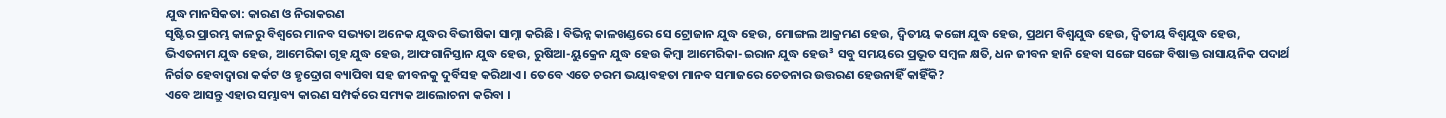ଯୁଦ୍ଧ ମାନସିକତା: କାରଣ ଓ ନିରାକରଣ
ସୃଷ୍ଟିର ପ୍ରାରମ୍ଭ କାଳରୁ ବିଶ୍ୱରେ ମାନବ ସଭ୍ୟତା ଅନେକ ଯୁଦ୍ଧର ବିଭୀଷିକା ସାମ୍ନା କରିଛି । ବିଭିନ୍ନ କାଳଖଣ୍ଡରେ ସେ ଟ୍ରୋଜାନ ଯୁଦ୍ଧ ହେଉ, ମୋଙ୍ଗଲ ଆକ୍ରମଣ ହେଉ, ଦ୍ୱିତୀୟ କଙ୍ଗୋ ଯୁଦ୍ଧ ହେଉ, ପ୍ରଥମ ବିଶ୍ୱଯୁଦ୍ଧ ହେଉ, ଦ୍ୱିତୀୟ ବିଶ୍ୱଯୁଦ୍ଧ ହେଉ, ଭିଏତନାମ ଯୁଦ୍ଧ ହେଉ, ଆମେରିକା ଗୃହ ଯୁଦ୍ଧ ହେଉ, ଆଫଗାନିସ୍ତାନ ଯୁଦ୍ଧ ହେଉ, ରୁଷିଆ-ୟୁକ୍ରେନ ଯୁଦ୍ଧ ହେଉ କିମ୍ବା ଆମେରିକା-ଇରାନ ଯୁଦ୍ଧ ହେଉ³ ସବୁ ସମୟରେ ପ୍ରଭୂତ ସମ୍ବଳ କ୍ଷତି, ଧନ ଜୀବନ ହାନି ହେବା ସଙ୍ଗେ ସଙ୍ଗେ ବିଷାକ୍ତ ରାସାୟନିକ ପଦାର୍ଥ ନିର୍ଗତ ହେବାଦ୍ୱାରା କର୍କଟ ଓ ହୃଦ୍ରୋଗ ବ୍ୟାପିବା ସହ ଜୀବନକୁ ଦୁର୍ବିସହ କରିଥାଏ । ତେବେ ଏତେ ଚରମ ଭୟାବହତା ମାନବ ସମାଜରେ ଚେତନାର ଉତ୍ତରଣ ହେଉନାହିଁ କାହିଁକି?
ଏବେ ଆସନ୍ତୁ ଏହାର ସମ୍ଭାବ୍ୟ କାରଣ ସମ୍ପର୍କରେ ସମ୍ୟକ ଆଲୋଚନା କରିବା ।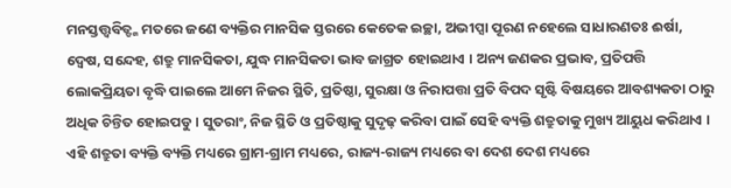ମନସ୍ତତ୍ତ୍ୱବିତ୍ଙ୍କ ମତରେ ଜଣେ ବ୍ୟକ୍ତିର ମାନସିକ ସ୍ତରରେ କେତେକ ଇଚ୍ଛା, ଅଭୀପ୍ସା ପୂରଣ ନହେଲେ ସାଧାରଣତଃ ଈର୍ଷା, ଦ୍ୱେଷ, ସନ୍ଦେହ, ଶତ୍ରୁ ମାନସିକତା, ଯୁଦ୍ଧ ମାନସିକତା ଭାବ ଜାଗ୍ରତ ହୋଇଥାଏ । ଅନ୍ୟ ଜଣକର ପ୍ରଭାବ, ପ୍ରତିପତ୍ତି ଲୋକପ୍ରିୟତା ବୃଦ୍ଧି ପାଇଲେ ଆମେ ନିଜର ସ୍ଥିତି, ପ୍ରତିଷ୍ଠା, ସୁରକ୍ଷା ଓ ନିରାପତ୍ତା ପ୍ରତି ବିପଦ ସୃଷ୍ଟି ବିଷୟରେ ଆବଶ୍ୟକତା ଠାରୁ ଅଧିକ ଚିନ୍ତିତ ହୋଇପଡୁ । ସୁତରାଂ, ନିଜ ସ୍ଥିତି ଓ ପ୍ରତିଷ୍ଠାକୁ ସୁଦୃଢ଼ କରିବା ପାଇଁ ସେହି ବ୍ୟକ୍ତି ଶତ୍ରୁତାକୁ ମୁଖ୍ୟ ଆୟୁଧ କରିଥାଏ । ଏହି ଶତ୍ରୁତା ବ୍ୟକ୍ତି ବ୍ୟକ୍ତି ମଧ୍ୟରେ ଗ୍ରାମ-ଗ୍ରାମ ମଧ୍ୟରେ, ରାଜ୍ୟ-ରାଜ୍ୟ ମଧ୍ୟରେ ବା ଦେଶ ଦେଶ ମଧ୍ୟରେ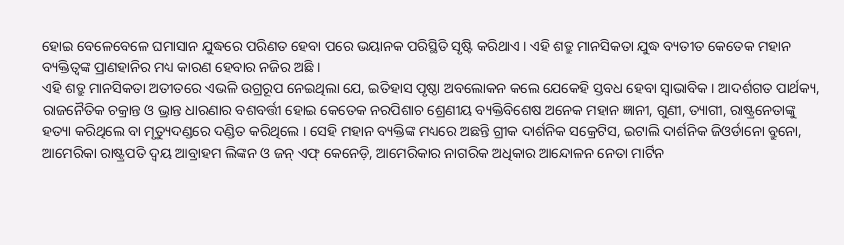ହୋଇ ବେଳେବେଳେ ଘମାସାନ ଯୁଦ୍ଧରେ ପରିଣତ ହେବା ପରେ ଭୟାନକ ପରିସ୍ଥିତି ସୃଷ୍ଟି କରିଥାଏ । ଏହି ଶତ୍ରୁ ମାନସିକତା ଯୁଦ୍ଧ ବ୍ୟତୀତ କେତେକ ମହାନ ବ୍ୟକ୍ତିତ୍ୱଙ୍କ ପ୍ରାଣହାନିର ମଧ୍ୟ କାରଣ ହେବାର ନଜିର ଅଛି ।
ଏହି ଶତ୍ରୁ ମାନସିକତା ଅତୀତରେ ଏଭଳି ଉଗ୍ରରୂପ ନେଇଥିଲା ଯେ, ଇତିହାସ ପୃଷ୍ଠା ଅବଲୋକନ କଲେ ଯେକେହି ସ୍ତବଧ ହେବା ସ୍ୱାଭାବିକ । ଆଦର୍ଶଗତ ପାର୍ଥକ୍ୟ, ରାଜନୈତିକ ଚକ୍ରାନ୍ତ ଓ ଭ୍ରାନ୍ତ ଧାରଣାର ବଶବର୍ତ୍ତୀ ହୋଇ କେତେକ ନରପିଶାଚ ଶ୍ରେଣୀୟ ବ୍ୟକ୍ତିବିଶେଷ ଅନେକ ମହାନ ଜ୍ଞାନୀ, ଗୁଣୀ, ତ୍ୟାଗୀ, ରାଷ୍ଟ୍ରନେତାଙ୍କୁ ହତ୍ୟା କରିଥିଲେ ବା ମୃତ୍ୟୁଦଣ୍ଡରେ ଦଣ୍ଡିତ କରିଥିଲେ । ସେହି ମହାନ ବ୍ୟକ୍ତିଙ୍କ ମଧ୍ୟରେ ଅଛନ୍ତି ଗ୍ରୀକ ଦାର୍ଶନିକ ସକ୍ରେଟିସ, ଇଟାଲି ଦାର୍ଶନିକ ଜିଓର୍ଡାନୋ ବ୍ରୁନୋ, ଆମେରିକା ରାଷ୍ଟ୍ରପତି ଦ୍ୱୟ ଆବ୍ରାହମ ଲିଙ୍କନ ଓ ଜନ୍ ଏଫ୍ କେନେଡ଼ି, ଆମେରିକାର ନାଗରିକ ଅଧିକାର ଆନ୍ଦୋଳନ ନେତା ମାର୍ଟିନ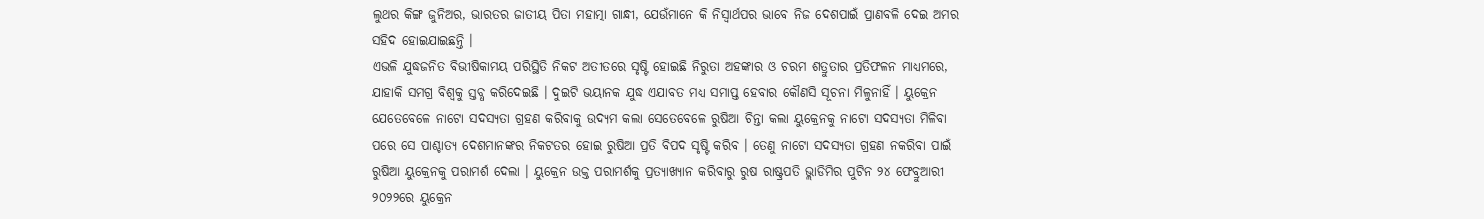ଲୁଥର କିଙ୍ଗ ଜୁନିଅର, ଭାରତର ଜାତୀୟ ପିତା ମହାତ୍ମା ଗାନ୍ଧୀ, ଯେଉଁମାନେ କି ନିସ୍ୱାର୍ଥପର ଭାବେ ନିଜ ଦେଶପାଇଁ ପ୍ରାଣବଳି ଦେଇ ଅମର ସହିଦ ହୋଇଯାଇଛନ୍ତି ।
ଏଭଳି ଯୁଦ୍ଧଜନିତ ବିଭୀଷିକାମୟ ପରିସ୍ଥିତି ନିକଟ ଅତୀତରେ ସୃଷ୍ଟି ହୋଇଛି ନିରୁତା ଅହଙ୍କାର ଓ ଚରମ ଶତ୍ରୁତାର ପ୍ରତିଫଳନ ମାଧ୍ୟମରେ, ଯାହାକି ସମଗ୍ର ବିଶ୍ୱକୁ ସ୍ତବ୍ଧ କରିଦେଇଛି । ଦୁଇଟି ଭୟାନକ ଯୁଦ୍ଧ ଏଯାବତ ମଧ୍ୟ ସମାପ୍ତ ହେବାର କୌଣସି ସୂଚନା ମିଳୁନାହିଁ । ୟୁକ୍ରେନ ଯେତେବେଳେ ନାଟୋ ସଦସ୍ୟତା ଗ୍ରହଣ କରିବାକୁ ଉଦ୍ୟମ କଲା ସେତେବେଳେ ରୁଷିଆ ଚିନ୍ତା କଲା ୟୁକ୍ରେନକୁ ନାଟୋ ସଦସ୍ୟତା ମିଳିବା ପରେ ସେ ପାଶ୍ଚାତ୍ୟ ଦେଶମାନଙ୍କର ନିକଟତର ହୋଇ ରୁଷିଆ ପ୍ରତି ବିପଦ ସୃଷ୍ଟି କରିବ । ତେଣୁ ନାଟୋ ସଦସ୍ୟତା ଗ୍ରହଣ ନକରିବା ପାଇଁ ରୁଷିଆ ୟୁକ୍ରେନକୁ ପରାମର୍ଶ ଦେଲା । ୟୁକ୍ରେନ ଉକ୍ତ ପରାମର୍ଶକୁ ପ୍ରତ୍ୟାଖ୍ୟାନ କରିବାରୁ ରୁଷ ରାଷ୍ଟ୍ରପତି ଭ୍ଲାଡିମିର ପୁଟିନ ୨୪ ଫେବ୍ରୁଆରୀ ୨୦୨୨ରେ ୟୁକ୍ରେନ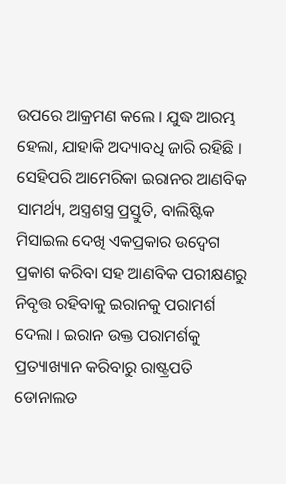ଉପରେ ଆକ୍ରମଣ କଲେ । ଯୁଦ୍ଧ ଆରମ୍ଭ ହେଲା, ଯାହାକି ଅଦ୍ୟାବଧି ଜାରି ରହିଛି । ସେହିପରି ଆମେରିକା ଇରାନର ଆଣବିକ ସାମର୍ଥ୍ୟ, ଅସ୍ତ୍ରଶସ୍ତ୍ର ପ୍ରସ୍ତୁତି, ବାଲିଷ୍ଟିକ ମିସାଇଲ ଦେଖି ଏକପ୍ରକାର ଉଦ୍ବେଗ ପ୍ରକାଶ କରିବା ସହ ଆଣବିକ ପରୀକ୍ଷଣରୁ ନିବୃତ୍ତ ରହିବାକୁ ଇରାନକୁ ପରାମର୍ଶ ଦେଲା । ଇରାନ ଉକ୍ତ ପରାମର୍ଶକୁ ପ୍ରତ୍ୟାଖ୍ୟାନ କରିବାରୁ ରାଷ୍ଟ୍ରପତି ଡୋନାଲଡ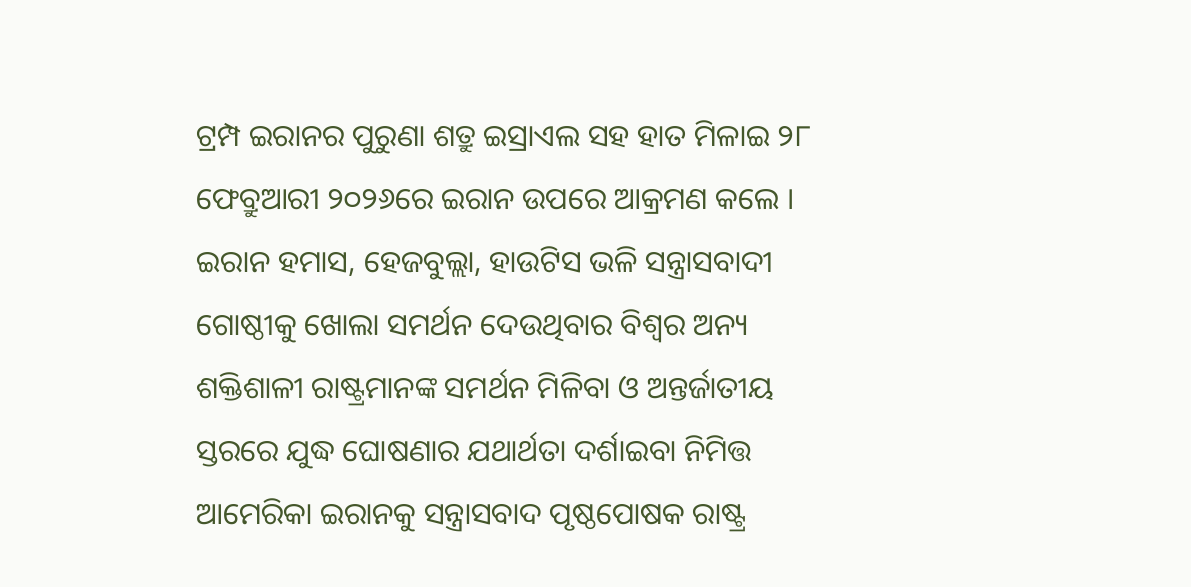ଟ୍ରମ୍ପ ଇରାନର ପୁରୁଣା ଶତ୍ରୁ ଇସ୍ରାଏଲ ସହ ହାତ ମିଳାଇ ୨୮ ଫେବ୍ରୁଆରୀ ୨୦୨୬ରେ ଇରାନ ଉପରେ ଆକ୍ରମଣ କଲେ ।
ଇରାନ ହମାସ, ହେଜବୁଲ୍ଲା, ହାଉଟିସ ଭଳି ସନ୍ତ୍ରାସବାଦୀ ଗୋଷ୍ଠୀକୁ ଖୋଲା ସମର୍ଥନ ଦେଉଥିବାର ବିଶ୍ୱର ଅନ୍ୟ ଶକ୍ତିଶାଳୀ ରାଷ୍ଟ୍ରମାନଙ୍କ ସମର୍ଥନ ମିଳିବା ଓ ଅନ୍ତର୍ଜାତୀୟ ସ୍ତରରେ ଯୁଦ୍ଧ ଘୋଷଣାର ଯଥାର୍ଥତା ଦର୍ଶାଇବା ନିମିତ୍ତ ଆମେରିକା ଇରାନକୁ ସନ୍ତ୍ରାସବାଦ ପୃଷ୍ଠପୋଷକ ରାଷ୍ଟ୍ର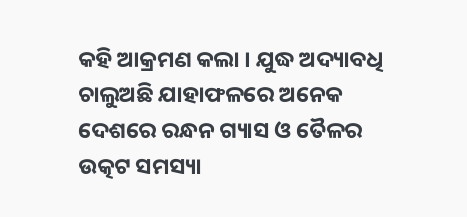କହି ଆକ୍ରମଣ କଲା । ଯୁଦ୍ଧ ଅଦ୍ୟାବଧି ଚାଲୁଅଛି ଯାହାଫଳରେ ଅନେକ ଦେଶରେ ରନ୍ଧନ ଗ୍ୟାସ ଓ ତୈଳର ଉତ୍କଟ ସମସ୍ୟା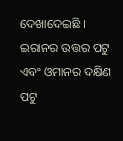ଦେଖାଦେଇଛି । ଇରାନର ଉତ୍ତର ପଟୁ ଏବଂ ଓମାନର ଦକ୍ଷିଣ ପଟୁ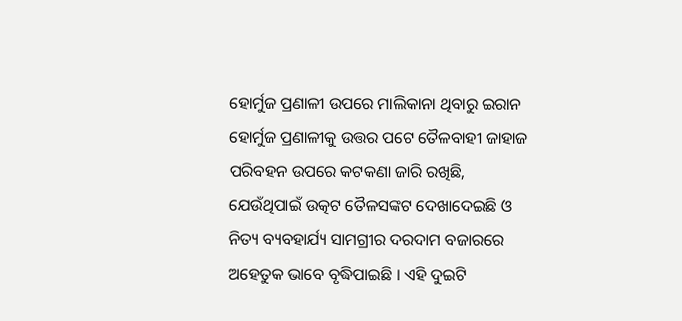ହୋର୍ମୁଜ ପ୍ରଣାଳୀ ଉପରେ ମାଲିକାନା ଥିବାରୁ ଇରାନ ହୋର୍ମୁଜ ପ୍ରଣାଳୀକୁ ଉତ୍ତର ପଟେ ତୈଳବାହୀ ଜାହାଜ ପରିବହନ ଉପରେ କଟକଣା ଜାରି ରଖିଛି, ଯେଉଁଥିପାଇଁ ଉତ୍କଟ ତୈଳସଙ୍କଟ ଦେଖାଦେଇଛି ଓ ନିତ୍ୟ ବ୍ୟବହାର୍ଯ୍ୟ ସାମଗ୍ରୀର ଦରଦାମ ବଜାରରେ ଅହେତୁକ ଭାବେ ବୃଦ୍ଧିପାଇଛି । ଏହି ଦୁଇଟି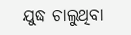ଯୁଦ୍ଧ ଚାଲୁଥିବା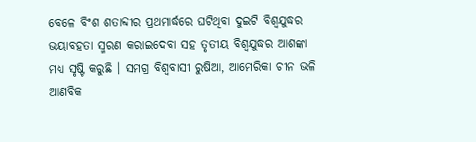ବେଳେ ବିଂଶ ଶତାବ୍ଦୀର ପ୍ରଥମାର୍ଦ୍ଧରେ ଘଟିଥିବା ଦୁଇଟି ବିଶ୍ୱଯୁଦ୍ଧର ଭୟାବହତା ସ୍ମରଣ କରାଇଦେବା ସହ ତୃତୀୟ ବିଶ୍ୱଯୁଦ୍ଧର ଆଶଙ୍କା ମଧ୍ୟ ସୃଷ୍ଟି କରୁଛି । ସମଗ୍ର ବିଶ୍ୱବାସୀ ରୁଷିଆ, ଆମେରିକା ଚୀନ ଭଳି ଆଣବିକ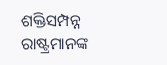ଶକ୍ତିସମ୍ପନ୍ନ ରାଷ୍ଟ୍ରମାନଙ୍କ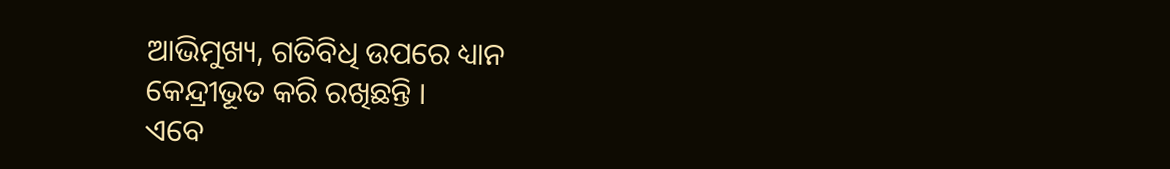ଆଭିମୁଖ୍ୟ, ଗତିବିଧି ଉପରେ ଧ୍ୟାନ କେନ୍ଦ୍ରୀଭୂତ କରି ରଖିଛନ୍ତି ।
ଏବେ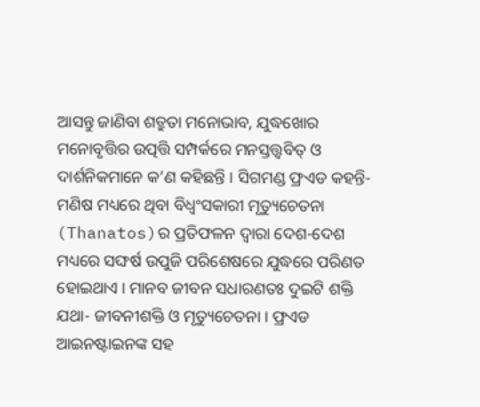ଆସନ୍ତୁ ଜାଣିବା ଶତ୍ରୁତା ମନୋଭାବ, ଯୁଦ୍ଧଖୋର ମନୋବୃତ୍ତିର ଉତ୍ପତ୍ତି ସମ୍ପର୍କରେ ମନସ୍ତତ୍ତ୍ୱବିତ୍ ଓ ଦାର୍ଶନିକମାନେ କ’ଣ କହିଛନ୍ତି । ସିଗମଣ୍ଡ ଫ୍ରଏଡ କହନ୍ତି- ମଣିଷ ମଧ୍ୟରେ ଥିବା ବିଧ୍ୱଂସକାରୀ ମୃତ୍ୟୁଚେତନା (Thanatos)ର ପ୍ରତିଫଳନ ଦ୍ୱାରା ଦେଶ-ଦେଶ ମଧ୍ୟରେ ସଙ୍ଘର୍ଷ ଉପୁଜି ପରିଶେଷରେ ଯୁଦ୍ଧରେ ପରିଣତ ହୋଇଥାଏ । ମାନବ ଜୀବନ ସଧାରଣତଃ ଦୁଇଟି ଶକ୍ତି ଯଥା- ଜୀବନୀଶକ୍ତି ଓ ମୃତ୍ୟୁଚେତନା । ଫ୍ରଏଡ ଆଇନଷ୍ଟାଇନଙ୍କ ସହ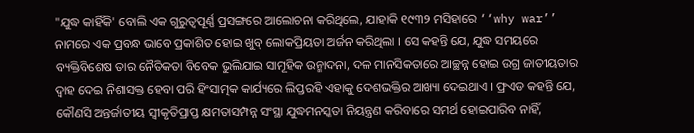"ଯୁଦ୍ଧ କାହିଁକି' ବୋଲି ଏକ ଗୁରୁତ୍ୱପୂର୍ଣ୍ଣ ପ୍ରସଙ୍ଗରେ ଆଲୋଚନା କରିଥିଲେ, ଯାହାକି ୧୯୩୨ ମସିହାରେ ‘‘why war’’ ନାମରେ ଏକ ପ୍ରବନ୍ଧ ଭାବେ ପ୍ରକାଶିତ ହୋଇ ଖୁବ୍ ଲୋକପ୍ରିୟତା ଅର୍ଜନ କରିଥିଲା । ସେ କହନ୍ତି ଯେ, ଯୁଦ୍ଧ ସମୟରେ ବ୍ୟକ୍ତିବିଶେଷ ତାର ନୈତିକତା ବିବେକ ଭୁଲିଯାଇ ସାମୂହିକ ଉନ୍ମାଦନା, ଦଳ ମାନସିକତାରେ ଆଚ୍ଛନ୍ନ ହୋଇ ଉଗ୍ର ଜାତୀୟତାର ଦ୍ୱାହ ଦେଇ ନିଶାସକ୍ତ ହେବା ପରି ହିଂସାତ୍ମକ କାର୍ଯ୍ୟରେ ଲିପ୍ତରହି ଏହାକୁ ଦେଶଭକ୍ତିର ଆଖ୍ୟା ଦେଇଥାଏ । ଫ୍ରଏଡ କହନ୍ତି ଯେ, କୌଣସି ଅନ୍ତର୍ଜାତୀୟ ସ୍ୱୀକୃତିପ୍ରାପ୍ତ କ୍ଷମତାସମ୍ପନ୍ନ ସଂସ୍ଥା ଯୁଦ୍ଧମନସ୍କତା ନିୟନ୍ତ୍ରଣ କରିବାରେ ସମର୍ଥ ହୋଇପାରିବ ନାହିଁ,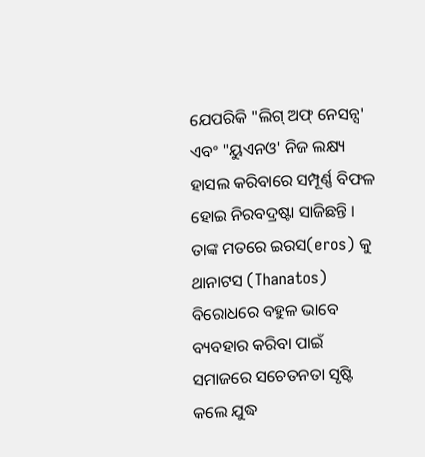ଯେପରିକି "ଲିଗ୍ ଅଫ୍ ନେସନ୍ସ' ଏବଂ "ୟୁଏନଓ' ନିଜ ଲକ୍ଷ୍ୟ ହାସଲ କରିବାରେ ସମ୍ପୂର୍ଣ୍ଣ ବିଫଳ ହୋଇ ନିରବଦ୍ରଷ୍ଟା ସାଜିଛନ୍ତି । ତାଙ୍କ ମତରେ ଇରସ(eros) କୁ ଥାନାଟସ (Thanatos) ବିରୋଧରେ ବହୁଳ ଭାବେ ବ୍ୟବହାର କରିବା ପାଇଁ ସମାଜରେ ସଚେତନତା ସୃଷ୍ଟି କଲେ ଯୁଦ୍ଧ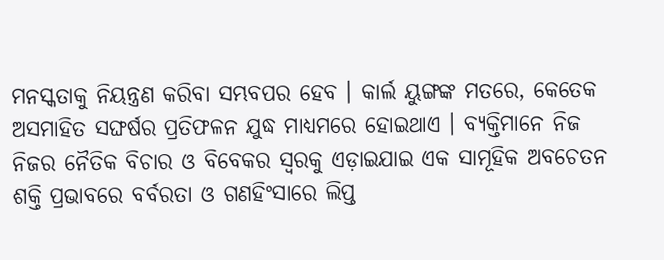ମନସ୍କତାକୁ ନିୟନ୍ତ୍ରଣ କରିବା ସମ୍ଭବପର ହେବ । କାର୍ଲ ୟୁଙ୍ଗଙ୍କ ମତରେ, କେତେକ ଅସମାହିତ ସଙ୍ଘର୍ଷର ପ୍ରତିଫଳନ ଯୁଦ୍ଧ ମାଧ୍ୟମରେ ହୋଇଥାଏ । ବ୍ୟକ୍ତିମାନେ ନିଜ ନିଜର ନୈତିକ ବିଚାର ଓ ବିବେକର ସ୍ୱରକୁ ଏଡ଼ାଇଯାଇ ଏକ ସାମୂହିକ ଅବଚେତନ ଶକ୍ତି ପ୍ରଭାବରେ ବର୍ବରତା ଓ ଗଣହିଂସାରେ ଲିପ୍ତ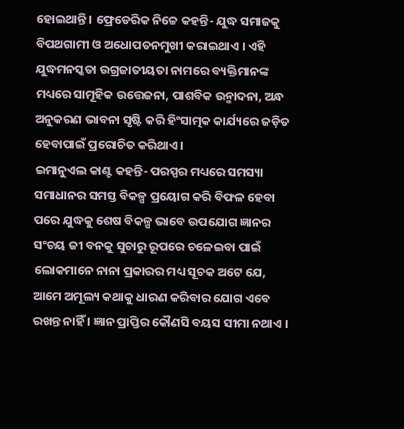ହୋଇଥାନ୍ତି । ଫ୍ରେଡେରିକ ନିଚ୍ଚେ କହନ୍ତି- ଯୁଦ୍ଧ ସମାଜକୁ ବିପଥଗାମୀ ଓ ଅଧୋପତନମୁଖୀ କରାଇଥାଏ । ଏହି ଯୁଦ୍ଧମନସ୍କତା ଉଗ୍ରଜାତୀୟତା ନାମରେ ବ୍ୟକ୍ତିମାନଙ୍କ ମଧ୍ୟରେ ସାମୂହିକ ଉତ୍ତେଜନା, ପାଶବିକ ଉନ୍ମାଦନା, ଅନ୍ଧ ଅନୁକରଣ ଭାବନା ସୃଷ୍ଟି କରି ହିଂସାତ୍ମକ କାର୍ଯ୍ୟରେ ଜଡ଼ିତ ହେବାପାଇଁ ପ୍ରରୋଚିତ କରିଥାଏ ।
ଇମାନୁଏଲ କାଣ୍ଟ କହନ୍ତି- ପରସ୍ପର ମଧ୍ୟରେ ସମସ୍ୟା ସମାଧାନର ସମସ୍ତ ବିକଳ୍ପ ପ୍ରୟୋଗ କରି ବିଫଳ ହେବା ପରେ ଯୁଦ୍ଧକୁ ଶେଷ ବିକଳ୍ପ ଭାବେ ଉପଯୋଗ ଜ୍ଞାନର ସଂଚୟ ଜୀ ବନକୁ ସୁଚାରୁ ରୂପରେ ଚଳେଇବା ପାଇଁ ଲୋକମାନେ ନାନା ପ୍ରକାରର ମଧ୍ୟ ସୂଚକ ଅଟେ ଯେ, ଆମେ ଅମୂଲ୍ୟ କଥାକୁ ଧାରଣ କରିବାର ଯୋଗ ଏବେ ରଖନ୍ତ ନାହିଁ । ଜ୍ଞାନ ପ୍ରାପ୍ତିର କୌଣସି ବୟସ ସୀମା ନଥାଏ ।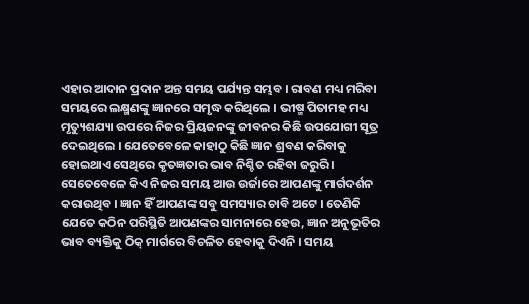ଏହାର ଆଦାନ ପ୍ରଦାନ ଅନ୍ତ ସମୟ ପର୍ଯ୍ୟନ୍ତ ସମ୍ଭବ । ରାବଣ ମଧ୍ୟ ମରିବା ସମୟରେ ଲକ୍ଷ୍ମଣଙ୍କୁ ଜ୍ଞାନରେ ସମୃଦ୍ଧ କରିଥିଲେ । ଭୀଷ୍ମ ପିତାମହ ମଧ୍ୟ ମୃତ୍ୟୁଶଯ୍ୟା ଉପରେ ନିଜର ପ୍ରିୟଜନଙ୍କୁ ଜୀବନର କିଛି ଉପଯୋଗୀ ସୂତ୍ର ଦେଇଥିଲେ । ଯେତେବେଳେ କାହାଠୁ କିଛି ଜ୍ଞାନ ଶ୍ରବଣ କରିବାକୁ ହୋଇଥାଏ ସେଥିରେ କୃତଜ୍ଞତାର ଭାବ ନିଶ୍ଚିତ ରହିବା ଜରୁରି । ସେତେବେଳେ କିଏ ନିଜର ସମୟ ଆଉ ଉର୍ଜାରେ ଆପଣଙ୍କୁ ମାର୍ଗଦର୍ଶନ କରାଉଥିବ । ଜ୍ଞାନ ହିଁ ଆପଣଙ୍କ ସବୁ ସମସ୍ୟାର ଚାବି ଅଟେ । ତେଣିକି ଯେତେ କଠିନ ପରିସ୍ଥିତି ଆପଣଙ୍କର ସାମନାରେ ହେଉ, ଜ୍ଞାନ ଅନୁଭୂତିର ଭାବ ବ୍ୟକ୍ତିକୁ ଠିକ୍ ମାର୍ଗରେ ବିଚଳିତ ହେବାକୁ ଦିଏନି । ସମୟ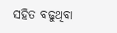ସହିତ ବଢୁଥିବା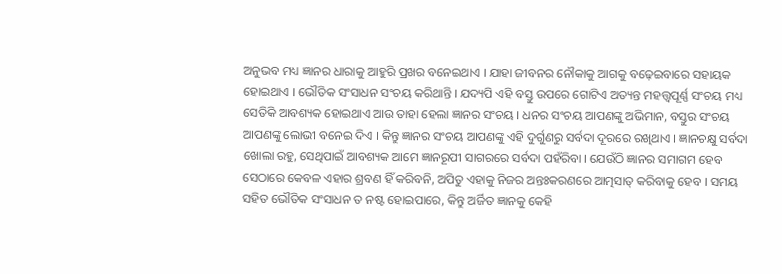ଅନୁଭବ ମଧ୍ୟ ଜ୍ଞାନର ଧାରାକୁ ଆହୁରି ପ୍ରଖର ବନେଇଥାଏ । ଯାହା ଜୀବନର ନୌକାକୁ ଆଗକୁ ବଢ଼େଇବାରେ ସହାୟକ ହୋଇଥାଏ । ଭୌତିକ ସଂସାଧନ ସଂଚୟ କରିଥାନ୍ତି । ଯଦ୍ୟପି ଏହି ବସ୍ତୁ ଉପରେ ଗୋଟିଏ ଅତ୍ୟନ୍ତ ମହତ୍ତ୍ୱପୂର୍ଣ୍ଣ ସଂଚୟ ମଧ୍ୟ ସେତିକି ଆବଶ୍ୟକ ହୋଇଥାଏ ଆଉ ତାହା ହେଲା ଜ୍ଞାନର ସଂଚୟ । ଧନର ସଂଚୟ ଆପଣଙ୍କୁ ଅଭିମାନ, ବସ୍ତୁର ସଂଚୟ ଆପଣଙ୍କୁ ଲୋଭୀ ବନେଇ ଦିଏ । କିନ୍ତୁ ଜ୍ଞାନର ସଂଚୟ ଆପଣଙ୍କୁ ଏହି ଦୁର୍ଗୁଣରୁ ସର୍ବଦା ଦୂରରେ ରଖିଥାଏ । ଜ୍ଞାନଚକ୍ଷୁ ସର୍ବଦା ଖୋଲା ରହୁ, ସେଥିପାଇଁ ଆବଶ୍ୟକ ଆମେ ଜ୍ଞାନରୂପୀ ସାଗରରେ ସର୍ବଦା ପହଁରିବା । ଯେଉଁଠି ଜ୍ଞାନର ସମାଗମ ହେବ ସେଠାରେ କେବଳ ଏହାର ଶ୍ରବଣ ହିଁ କରିବନି, ଅପିତୁ ଏହାକୁ ନିଜର ଅନ୍ତଃକରଣରେ ଆତ୍ମସାତ୍ କରିବାକୁ ହେବ । ସମୟ ସହିତ ଭୌତିକ ସଂସାଧନ ତ ନଷ୍ଟ ହୋଇପାରେ, କିନ୍ତୁ ଅର୍ଜିତ ଜ୍ଞାନକୁ କେହି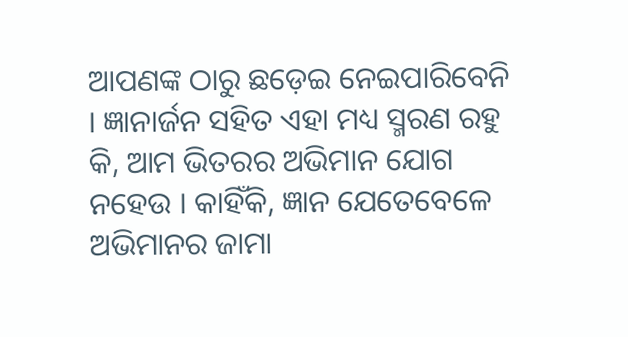ଆପଣଙ୍କ ଠାରୁ ଛଡ଼େଇ ନେଇପାରିବେନି । ଜ୍ଞାନାର୍ଜନ ସହିତ ଏହା ମଧ୍ୟ ସ୍ମରଣ ରହୁ କି, ଆମ ଭିତରର ଅଭିମାନ ଯୋଗ ନହେଉ । କାହିଁକି, ଜ୍ଞାନ ଯେତେବେଳେ ଅଭିମାନର ଜାମା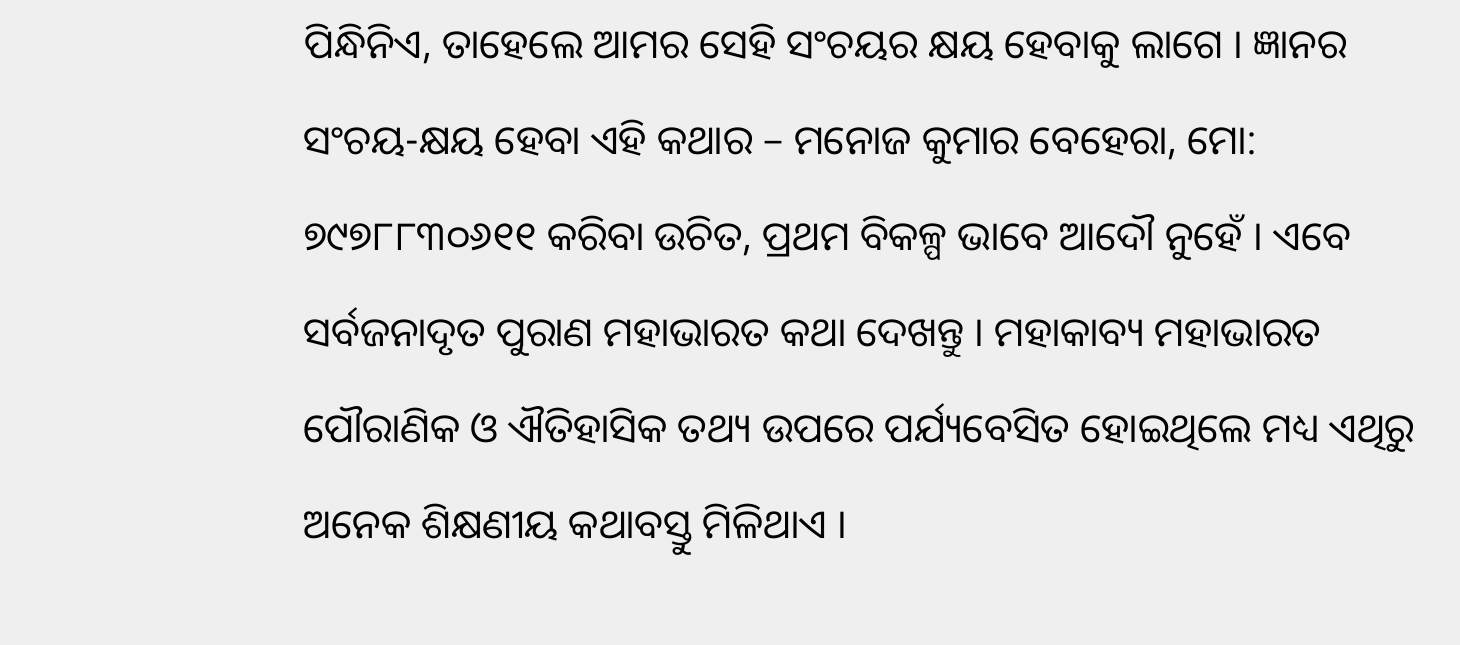ପିନ୍ଧିନିଏ, ତାହେଲେ ଆମର ସେହି ସଂଚୟର କ୍ଷୟ ହେବାକୁ ଲାଗେ । ଜ୍ଞାନର ସଂଚୟ-କ୍ଷୟ ହେବା ଏହି କଥାର – ମନୋଜ କୁମାର ବେହେରା, ମୋ: ୭୯୭୮୮୩୦୬୧୧ କରିବା ଉଚିତ, ପ୍ରଥମ ବିକଳ୍ପ ଭାବେ ଆଦୌ ନୁହେଁ । ଏବେ ସର୍ବଜନାଦୃତ ପୁରାଣ ମହାଭାରତ କଥା ଦେଖନ୍ତୁ । ମହାକାବ୍ୟ ମହାଭାରତ ପୌରାଣିକ ଓ ଐତିହାସିକ ତଥ୍ୟ ଉପରେ ପର୍ଯ୍ୟବେସିତ ହୋଇଥିଲେ ମଧ୍ୟ ଏଥିରୁ ଅନେକ ଶିକ୍ଷଣୀୟ କଥାବସ୍ତୁ ମିଳିଥାଏ ।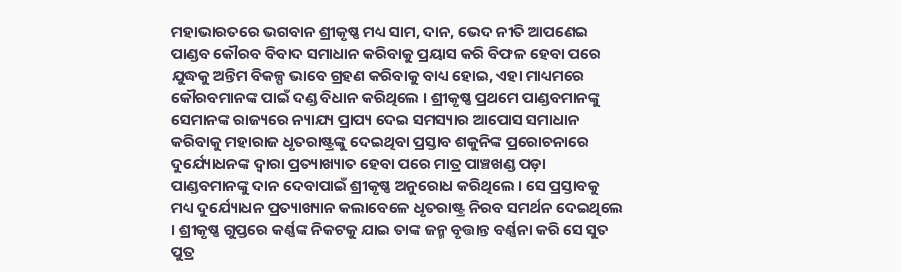ମହାଭାରତରେ ଭଗବାନ ଶ୍ରୀକୃଷ୍ଣ ମଧ୍ୟ ସାମ, ଦାନ, ଭେଦ ନୀତି ଆପଣେଇ ପାଣ୍ଡବ କୌରବ ବିବାଦ ସମାଧାନ କରିବାକୁ ପ୍ରୟାସ କରି ବିଫଳ ହେବା ପରେ ଯୁଦ୍ଧକୁ ଅନ୍ତିମ ବିକଳ୍ପ ଭାବେ ଗ୍ରହଣ କରିବାକୁ ବାଧ୍ୟ ହୋଇ, ଏହା ମାଧ୍ୟମରେ କୌରବମାନଙ୍କ ପାଇଁ ଦଣ୍ଡ ବିଧାନ କରିଥିଲେ । ଶ୍ରୀକୃଷ୍ଣ ପ୍ରଥମେ ପାଣ୍ଡବମାନଙ୍କୁ ସେମାନଙ୍କ ରାଜ୍ୟରେ ନ୍ୟାଯ୍ୟ ପ୍ରାପ୍ୟ ଦେଇ ସମସ୍ୟାର ଆପୋସ ସମାଧାନ କରିବାକୁ ମହାରାଜ ଧୃତରାଷ୍ଟ୍ରଙ୍କୁ ଦେଇଥିବା ପ୍ରସ୍ତାବ ଶକୁନିଙ୍କ ପ୍ରରୋଚନାରେ ଦୁର୍ଯ୍ୟୋଧନଙ୍କ ଦ୍ୱାରା ପ୍ରତ୍ୟାଖ୍ୟାତ ହେବା ପରେ ମାତ୍ର ପାଞ୍ଚଖଣ୍ଡ ପଡ଼ା ପାଣ୍ଡବମାନଙ୍କୁ ଦାନ ଦେବାପାଇଁ ଶ୍ରୀକୃଷ୍ଣ ଅନୁରୋଧ କରିଥିଲେ । ସେ ପ୍ରସ୍ତାବକୁ ମଧ୍ୟ ଦୁର୍ଯ୍ୟୋଧନ ପ୍ରତ୍ୟାଖ୍ୟାନ କଲାବେଳେ ଧୃତରାଷ୍ଟ୍ର ନିରବ ସମର୍ଥନ ଦେଇଥିଲେ । ଶ୍ରୀକୃଷ୍ଣ ଗୁପ୍ତରେ କର୍ଣ୍ଣଙ୍କ ନିକଟକୁ ଯାଇ ତାଙ୍କ ଜନ୍ମ ବୃତ୍ତାନ୍ତ ବର୍ଣ୍ଣନା କରି ସେ ସୁତ ପୁତ୍ର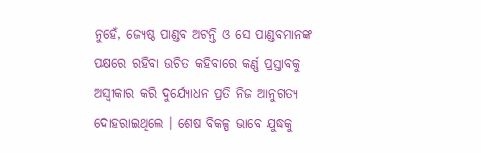ନୁହେଁ, ଜ୍ୟେଷ୍ଠ ପାଣ୍ଡବ ଅଟନ୍ତି ଓ ସେ ପାଣ୍ଡବମାନଙ୍କ ପକ୍ଷରେ ରହିବା ଉଚିତ କହିବାରେ କର୍ଣ୍ଣ ପ୍ରସ୍ତାବକୁ ଅସ୍ୱୀକାର କରି ଦୁର୍ଯ୍ୟୋଧନ ପ୍ରତି ନିଜ ଆନୁଗତ୍ୟ ଦୋହରାଇଥିଲେ । ଶେଷ ବିକଳ୍ପ ଭାବେ ଯୁଦ୍ଧକୁ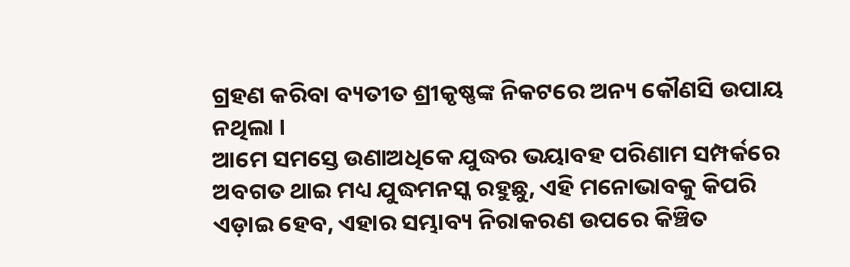ଗ୍ରହଣ କରିବା ବ୍ୟତୀତ ଶ୍ରୀକୃଷ୍ଣଙ୍କ ନିକଟରେ ଅନ୍ୟ କୌଣସି ଉପାୟ ନଥିଲା ।
ଆମେ ସମସ୍ତେ ଉଣାଅଧିକେ ଯୁଦ୍ଧର ଭୟାବହ ପରିଣାମ ସମ୍ପର୍କରେ ଅବଗତ ଥାଇ ମଧ୍ୟ ଯୁଦ୍ଧମନସ୍କ ରହୁଛୁ, ଏହି ମନୋଭାବକୁ କିପରି ଏଡ଼ାଇ ହେବ, ଏହାର ସମ୍ଭାବ୍ୟ ନିରାକରଣ ଉପରେ କିଞ୍ଚିତ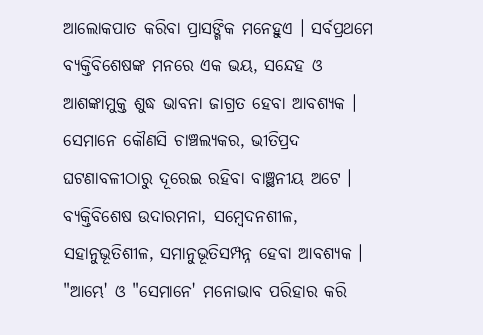ଆଲୋକପାତ କରିବା ପ୍ରାସଙ୍ଗିକ ମନେହୁଏ । ସର୍ବପ୍ରଥମେ ବ୍ୟକ୍ତିବିଶେଷଙ୍କ ମନରେ ଏକ ଭୟ, ସନ୍ଦେହ ଓ ଆଶଙ୍କାମୁକ୍ତ ଶୁଦ୍ଧ ଭାବନା ଜାଗ୍ରତ ହେବା ଆବଶ୍ୟକ । ସେମାନେ କୌଣସି ଚାଞ୍ଚଲ୍ୟକର, ଭୀତିପ୍ରଦ ଘଟଣାବଳୀଠାରୁ ଦୂରେଇ ରହିବା ବାଞ୍ଛନୀୟ ଅଟେ । ବ୍ୟକ୍ତିବିଶେଷ ଉଦାରମନା, ସମ୍ବେଦନଶୀଳ, ସହାନୁଭୂତିଶୀଳ, ସମାନୁଭୂତିସମ୍ପନ୍ନ ହେବା ଆବଶ୍ୟକ । "ଆମ୍ଭେ' ଓ "ସେମାନେ' ମନୋଭାବ ପରିହାର କରି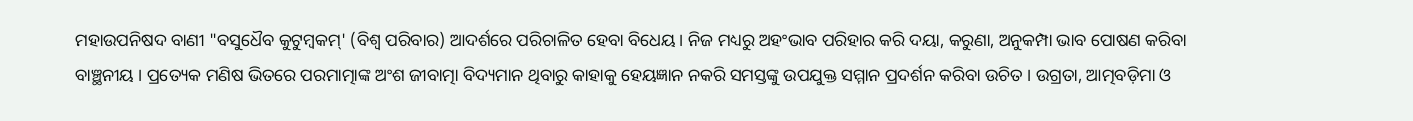ମହାଉପନିଷଦ ବାଣୀ "ବସୁଧୈବ କୁଟୁମ୍ବକମ୍' (ବିଶ୍ୱ ପରିବାର) ଆଦର୍ଶରେ ପରିଚାଳିତ ହେବା ବିଧେୟ। ନିଜ ମଧ୍ୟରୁ ଅହଂଭାବ ପରିହାର କରି ଦୟା, କରୁଣା, ଅନୁକମ୍ପା ଭାବ ପୋଷଣ କରିବା ବାଞ୍ଛନୀୟ । ପ୍ରତ୍ୟେକ ମଣିଷ ଭିତରେ ପରମାତ୍ମାଙ୍କ ଅଂଶ ଜୀବାତ୍ମା ବିଦ୍ୟମାନ ଥିବାରୁ କାହାକୁ ହେୟଜ୍ଞାନ ନକରି ସମସ୍ତଙ୍କୁ ଉପଯୁକ୍ତ ସମ୍ମାନ ପ୍ରଦର୍ଶନ କରିବା ଉଚିତ । ଉଗ୍ରତା, ଆତ୍ମବଡ଼ିମା ଓ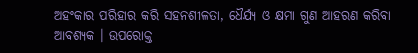ଅହଂକାର ପରିହାର କରି ସହନଶୀଳତା, ଧୈର୍ଯ୍ୟ ଓ କ୍ଷମା ଗୁଣ ଆହରଣ କରିବା ଆବଶ୍ୟକ । ଉପରୋକ୍ତ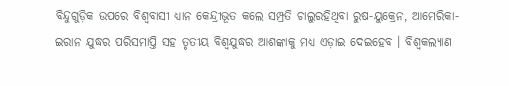ବିନ୍ଦୁଗୁଡ଼ିକ ଉପରେ ବିଶ୍ୱବାସୀ ଧ୍ୟାନ କେନ୍ଦ୍ରୀଭୂତ କଲେ ସମ୍ପ୍ରତି ଚାଲୁରହିଥିବା ରୁଷ-ୟୁକ୍ରେନ, ଆମେରିକା-ଇରାନ ଯୁଦ୍ଧର ପରିସମାପ୍ତି ସହ ତୃତୀୟ ବିଶ୍ୱଯୁଦ୍ଧର ଆଶଙ୍କାକୁ ମଧ୍ୟ ଏଡ଼ାଇ ଦେଇହେବ । ବିଶ୍ୱକଲ୍ୟାଣ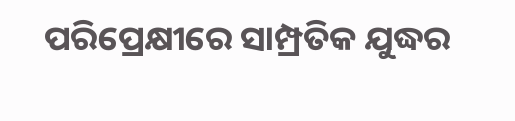ପରିପ୍ରେକ୍ଷୀରେ ସାମ୍ପ୍ରତିକ ଯୁଦ୍ଧର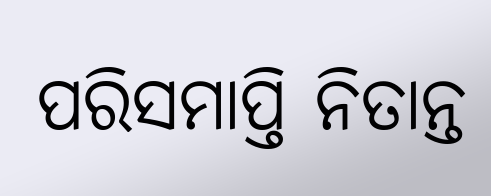ପରିସମାପ୍ତି ନିତାନ୍ତ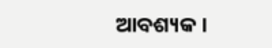ଆବଶ୍ୟକ ।